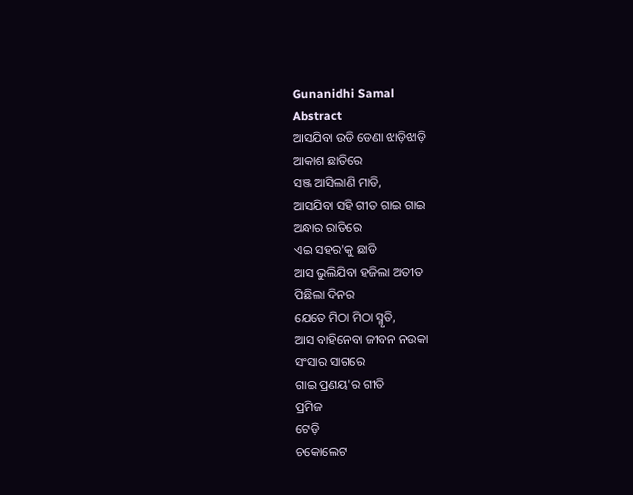Gunanidhi Samal
Abstract
ଆସଯିବା ଉଡି ଡେଣା ଝାଡ଼ିଝାଡ଼ି
ଆକାଶ ଛାତିରେ
ସଞ୍ଜ ଆସିଲାଣି ମାଡି,
ଆସଯିବା ସହି ଗୀତ ଗାଇ ଗାଇ
ଅନ୍ଧାର ରାତିରେ
ଏଇ ସହର'କୁ ଛାଡି
ଆସ ଭୁଲିଯିବା ହଜିଲା ଅତୀତ
ପିଛିଲା ଦିନର
ଯେତେ ମିଠା ମିଠା ସ୍ମୃତି,
ଆସ ବାହିନେବା ଜୀବନ ନଉକା
ସଂସାର ସାଗରେ
ଗାଇ ପ୍ରଣୟ'ର ଗୀତି
ପ୍ରମିଜ
ଟେଡ଼ି
ଚକୋଲେଟ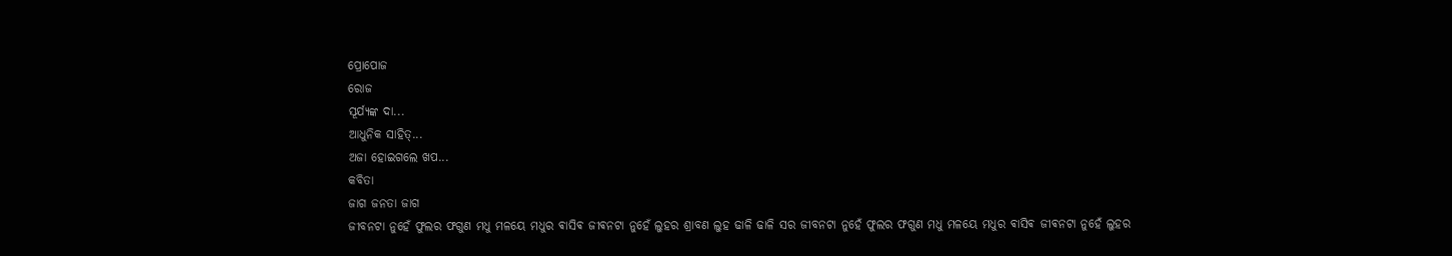ପ୍ରୋପୋଜ
ରୋଜ
ସୂର୍ଯ୍ୟଙ୍କ ଦା...
ଆଧୁନିକ ସାହିତ୍...
ଅଜା ହୋଇଗଲେ ଖପ...
କବିତା
ଜାଗ ଜନତା ଜାଗ
ଜୀବନଟା ନୁହେଁ ଫୁଲର ଫଗୁଣ ମଧୁ ମଳୟେ ମଧୁର ଵାସିଵ ଜୀଵନଟା ନୁହେଁ ଲୁହର ଶ୍ରାବଣ ଲୁହ ଢାଳି ଢାଳି ସର ଜୀବନଟା ନୁହେଁ ଫୁଲର ଫଗୁଣ ମଧୁ ମଳୟେ ମଧୁର ଵାସିଵ ଜୀଵନଟା ନୁହେଁ ଲୁହର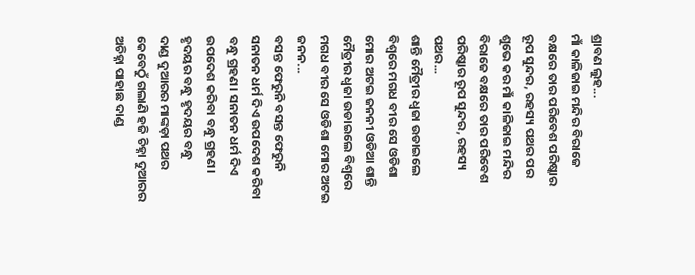ଶ୍ରାବଣ ଲୁହ...
ମାଁ କାଳିଜାଇ ମନ୍ଦିର ବିରାଜେ ବକ୍ଷରେ ତାର ପରିବେଶ ପରିଷ୍କାର ରୂପ ସୁନ୍ଦର, ରହସ୍ୟ ପଥର ପର ଶୁଭେ କର ମାଁ କାଳିଜାଇ ମନ୍ଦିର ବିରାଜେ ବକ୍ଷରେ ତାର ପରିବେଶ ପରିଷ୍କାର ରୂପ ସୁନ୍ଦର, ରହସ୍ୟ ପଥର...
ଶାନ୍ତି ମୈତ୍ରୀର ଧ୍ବଜା ଉଡାଇଲେ ବିଶ୍ବରେ ମଗଧ ବୀର ସେ ଓଡିଶା ମୋର ଅଟଇ ଜନନୀ ଓଡିଆ ଶାନ୍ତି ମୈତ୍ରୀର ଧ୍ବଜା ଉଡାଇଲେ ବିଶ୍ବରେ ମଗଧ ବୀର ସେ ଓଡିଶା ମୋର ଅଟଇ ଜନନ...
ବସନ୍ତ ଫେରୁନି ବସନ୍ତ ଫେରୁନି
ସନାତନ ଧର୍ମ ଦିଏ ଉପଦେଶ କରିବା ବନ୍ଧୁ ଗ୍ରହଣ। ସନାତନ ଧର୍ମ ଦିଏ ଉପଦେଶ କରିବା ବନ୍ଧୁ ଗ୍ରହଣ।
ହୃଦୟର ବନ୍ଧୁ ହୃଦୟର ବନ୍ଧୁ
ଦାଣ୍ଡ ଦୁଆରର ମାଙ୍କଡ଼ା ପଥର କେବେଠୁଁ ଗଲାଣି ହଜି ଚିହ୍ନା ଦୁଆରର ଅଚିହ୍ନା ପାହାଛ ଦାଣ୍ଡ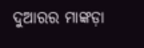ଦୁଆରର ମାଙ୍କଡ଼ା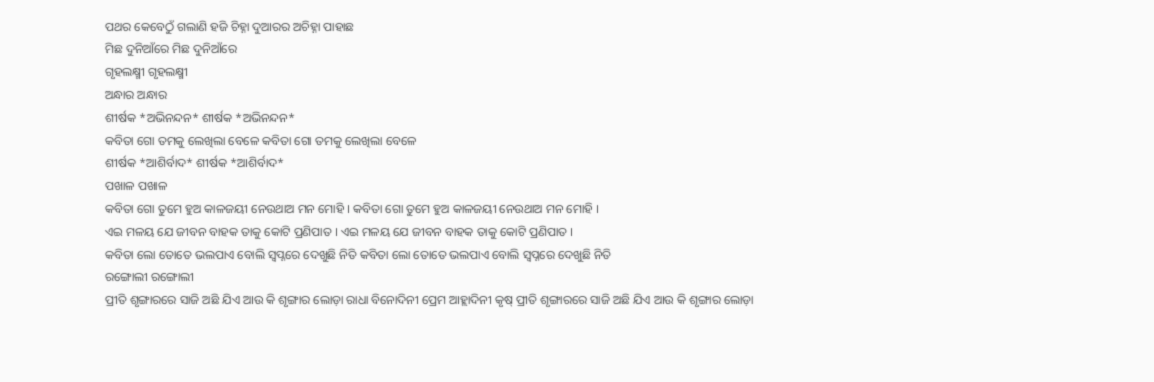ପଥର କେବେଠୁଁ ଗଲାଣି ହଜି ଚିହ୍ନା ଦୁଆରର ଅଚିହ୍ନା ପାହାଛ
ମିଛ ଦୁନିଆଁରେ ମିଛ ଦୁନିଆଁରେ
ଗୃହଲକ୍ଷ୍ମୀ ଗୃହଲକ୍ଷ୍ମୀ
ଅନ୍ଧାର ଅନ୍ଧାର
ଶୀର୍ଷକ *ଅଭିନନ୍ଦନ* ଶୀର୍ଷକ *ଅଭିନନ୍ଦନ*
କବିତା ଗୋ ତମକୁ ଲେଖିଲା ବେଳେ କବିତା ଗୋ ତମକୁ ଲେଖିଲା ବେଳେ
ଶୀର୍ଷକ *ଆଶିର୍ବାଦ* ଶୀର୍ଷକ *ଆଶିର୍ବାଦ*
ପଖାଳ ପଖାଳ
କବିତା ଗୋ ତୁମେ ହୁଅ କାଳଜୟୀ ନେଉଥାଅ ମନ ମୋହି । କବିତା ଗୋ ତୁମେ ହୁଅ କାଳଜୟୀ ନେଉଥାଅ ମନ ମୋହି ।
ଏଇ ମଳୟ ଯେ ଜୀବନ ବାହକ ତାକୁ କୋଟି ପ୍ରଣିପାତ । ଏଇ ମଳୟ ଯେ ଜୀବନ ବାହକ ତାକୁ କୋଟି ପ୍ରଣିପାତ ।
କବିତା ଲୋ ତୋତେ ଭଲପାଏ ବୋଲି ସ୍ବପ୍ନରେ ଦେଖୁଛି ନିତି କବିତା ଲୋ ତୋତେ ଭଲପାଏ ବୋଲି ସ୍ବପ୍ନରେ ଦେଖୁଛି ନିତି
ରଙ୍ଗୋଲୀ ରଙ୍ଗୋଲୀ
ପ୍ରୀତି ଶୃଙ୍ଗାରରେ ସାଜି ଅଛି ଯିଏ ଆଉ କି ଶୃଙ୍ଗାର ଲୋଡ଼ା ରାଧା ବିନୋଦିନୀ ପ୍ରେମ ଆହ୍ଲାଦିନୀ କୃଷ୍ ପ୍ରୀତି ଶୃଙ୍ଗାରରେ ସାଜି ଅଛି ଯିଏ ଆଉ କି ଶୃଙ୍ଗାର ଲୋଡ଼ା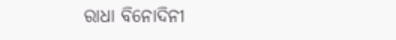ରାଧା ବିନୋଦିନୀ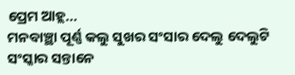ପ୍ରେମ ଆହ୍ଲ...
ମନବାଞ୍ଛା ପୂର୍ଣ୍ଣ କଲୁ ସୁଖର ସଂସାର ଦେଲୁ ଦେଲୁଟି ସଂସ୍କାର ସନ୍ତାନେ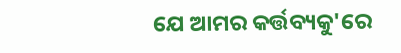ଯେ ଆମର କର୍ତ୍ତବ୍ୟକୁ'ରେ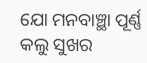ଯୋ ମନବାଞ୍ଛା ପୂର୍ଣ୍ଣ କଲୁ ସୁଖର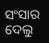ସଂସାର ଦେଲୁ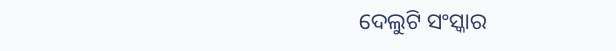ଦେଲୁଟି ସଂସ୍କାର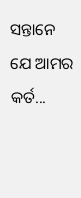ସନ୍ତାନେ ଯେ ଆମର କର୍ତ...